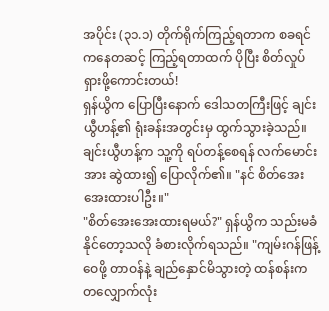အပိုင်း (၃၁.၁) တိုက်ရိုက်ကြည့်ရတာက စခရင်ကနေတဆင့် ကြည့်ရတာထက် ပိုပြီး စိတ်လှုပ်ရှားဖို့ကောင်းတယ်!
ရှန်ယွိက ပြောပြီးနောက် ဒေါသတကြီးဖြင့် ချင်းယွီဟန့်၏ ရုံးခန်းအတွင်းမှ ထွက်သွားခဲ့သည်။ ချင်းယွီဟန့်က သူ့ကို ရပ်တန့်စေရန် လက်မောင်းအား ဆွဲထား၍ ပြောလိုက်၏။ "နင် စိတ်အေးအေးထားပါဦး။"
"စိတ်အေးအေးထားရမယ်?" ရှန်ယွိက သည်းမခံနိုင်တော့သလို ခံစားလိုက်ရသည်။ "ကျမ်းဂန်ဖြန့်ဝေဖို့ တာဝန်နဲ့ ချည်နှောင်မိသွားတဲ့ ထန်စန်းက တလျှောက်လုံး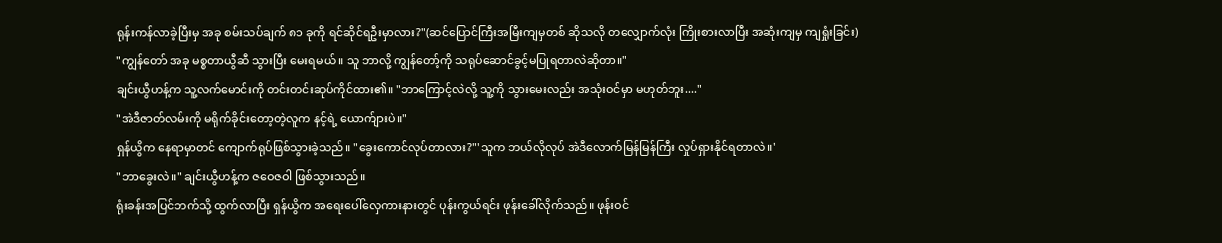ရုန်းကန်လာခဲ့ပြီးမှ အခု စမ်းသပ်ချက် ၈၁ ခုကို ရင်ဆိုင်ရဦးမှာလား?"(ဆင်ပြောင်ကြီးအမြီးကျမှတစ် ဆိုသလို တလျှောက်လုံး ကြိုးစားလာပြီး အဆုံးကျမှ ကျရှုံးခြင်း)
"ကျွန်တော် အခု မစ္စတာယွီဆီ သွားပြီး မေးရမယ်။ သူ ဘာလို့ ကျွန်တော့်ကို သရုပ်ဆောင်ခွင့်မပြုရတာလဲဆိုတာ။"
ချင်းယွီဟန့်က သူ့လက်မောင်းကို တင်းတင်းဆုပ်ကိုင်ထား၏။ "ဘာကြောင့်လဲလို့ သူ့ကို သွားမေးလည်း အသုံးဝင်မှာ မဟုတ်ဘူး...."
"အဲဒီဇာတ်လမ်းကို မရိုက်ခိုင်းတော့တဲ့လူက နင့်ရဲ့ ယောက်ျားပဲ။"
ရှန်ယွိက နေရာမှာတင် ကျောက်ရုပ်ဖြစ်သွားခဲ့သည်။ "ခွေးကောင်လုပ်တာလား?"'သူက ဘယ်လိုလုပ် အဲဒီလောက်မြန်မြန်ကြီး လှုပ်ရှားနိုင်ရတာလဲ။'
"ဘာခွေးလဲ။" ချင်းယွီဟန့်က ဇဝေဇဝါ ဖြစ်သွားသည်။
ရုံးခန်းအပြင်ဘက်သို့ ထွက်လာပြီး ရှန်ယွိက အရေးပေါ်လှေကားနားတွင် ပုန်းကွယ်ရင်း ဖုန်းခေါ်လိုက်သည်။ ဖုန်းဝင်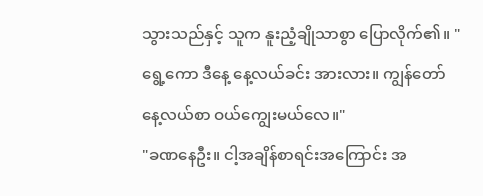သွားသည်နှင့် သူက နူးညံ့ချိုသာစွာ ပြောလိုက်၏။ "ရွေ့ကော ဒီနေ့ နေ့လယ်ခင်း အားလား။ ကျွန်တော် နေ့လယ်စာ ဝယ်ကျွေးမယ်လေ။"
"ခဏနေဦး။ ငါ့အချိန်စာရင်းအကြောင်း အ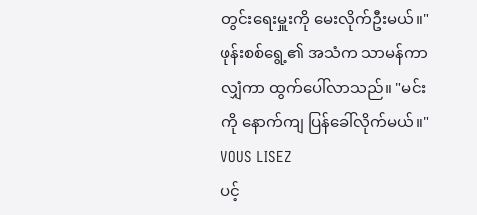တွင်းရေးမှူးကို မေးလိုက်ဦးမယ်။" ဖုန်းစစ်ရွေ့၏ အသံက သာမန်ကာလျှံကာ ထွက်ပေါ်လာသည်။ "မင်းကို နောက်ကျ ပြန်ခေါ်လိုက်မယ်။"
VOUS LISEZ
ပင့်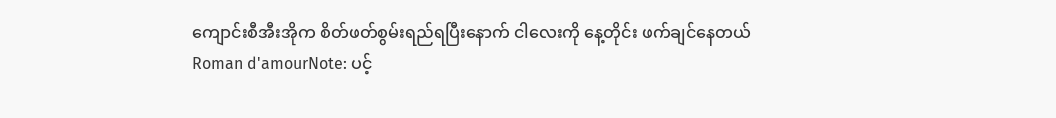ကျောင်းစီအီးအိုက စိတ်ဖတ်စွမ်းရည်ရပြီးနောက် ငါလေးကို နေ့တိုင်း ဖက်ချင်နေတယ်
Roman d'amourNote: ပင့်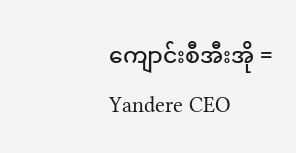ကျောင်းစီအီးအို = Yandere CEO